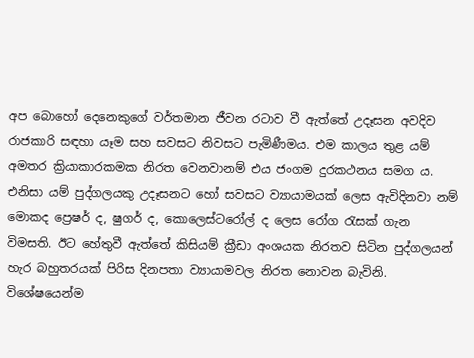අප බොහෝ දෙනෙකුගේ වර්තමාන ජීවන රටාව වී ඇත්තේ උදෑසන අවදිව රාජකාරි සඳහා යෑම සහ සවසට නිවසට පැමිණීමය. එම කාලය තුළ යම් අමතර ක්‍රියාකාරකමක නිරත වෙනවානම් එය ජංගම දුරකථනය සමග ය. එනිසා යම් පුද්ගලයකු උදෑසනට හෝ සවසට ව්‍යායාමයක් ලෙස ඇවිදිනවා නම් මොකද ප්‍රෙෂර් ද, ෂුගර් ද, කොලෙස්ටරෝල් ද ලෙස රෝග රැසක් ගැන විමසති. ඊට හේතුවී ඇත්තේ කිසියම් ක්‍රීඩා අංශයක නිරතව සිටින පුද්ගලයන් හැර බහුතරයක් පිරිස දිනපතා ව්‍යායාමවල නිරත නොවන බැවිනි. විශේෂයෙන්ම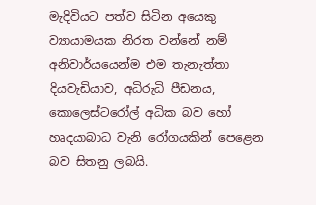මැදිවියට පත්ව සිටින අයෙකු ව්‍යායාමයක නිරත වන්නේ නම් අනිවාර්යයෙන්ම එම තැනැත්තා දියවැඩියාව, අධිරුධි පීඩනය, කොලෙස්ටරෝල් අධික බව හෝ හෘදයාබාධ වැනි රෝගයකින් පෙළෙන බව සිතනු ලබයි.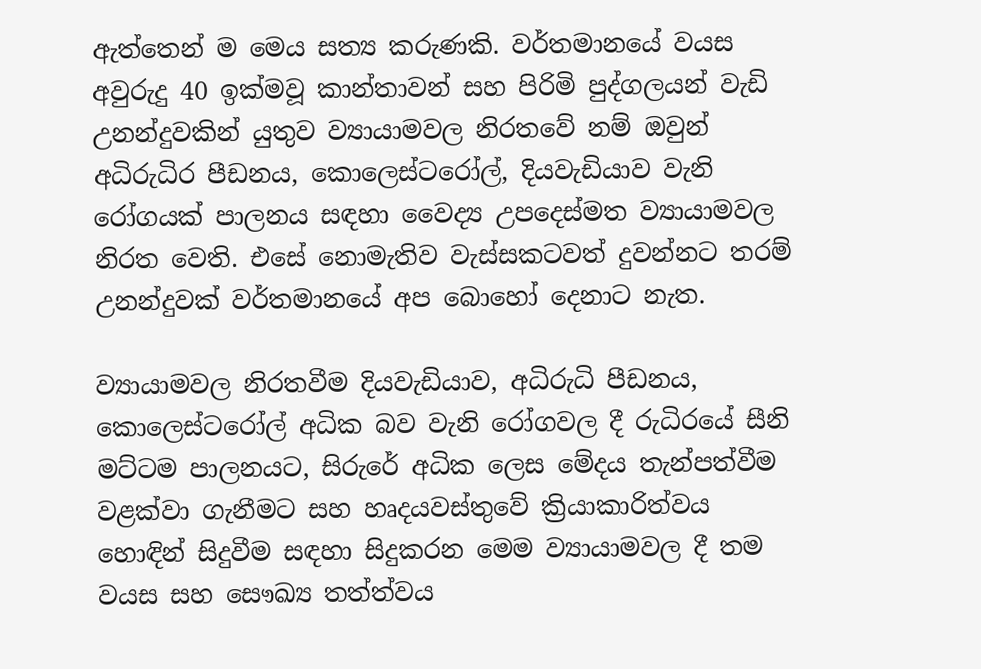ඇත්තෙන් ම මෙය සත්‍ය කරුණකි. වර්තමානයේ වයස අවුරුදු 40 ඉක්මවූ කාන්තාවන් සහ පිරිමි පුද්ගලයන් වැඩි උනන්දුවකින් යුතුව ව්‍යායාමවල නිරතවේ නම් ඔවුන් අධිරුධිර පීඩනය, කොලෙස්ටරෝල්, දියවැඩියාව වැනි රෝගයක් පාලනය සඳහා වෛද්‍ය උපදෙස්මත ව්‍යායාමවල නිරත වෙති. එසේ නොමැතිව වැස්සකටවත් දුවන්නට තරම් උනන්දුවක් වර්තමානයේ අප බොහෝ දෙනාට නැත.

ව්‍යායාමවල නිරතවීම දියවැඩියාව, අධිරුධි පීඩනය, කොලෙස්ටරෝල් අධික බව වැනි රෝගවල දී රුධිරයේ සීනි මට්ටම පාලනයට, සිරුරේ අධික ලෙස මේදය තැන්පත්වීම වළක්වා ගැනීමට සහ හෘදයවස්තුවේ ක්‍රියාකාරිත්වය හොඳින් සිදුවීම සඳහා සිදුකරන මෙම ව්‍යායාමවල දී තම වයස සහ සෞඛ්‍ය තත්ත්වය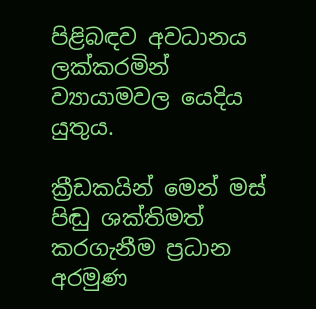පිළිබඳව අවධානය ලක්කරමින් ව්‍යායාමවල යෙදිය යුතුය.

ක්‍රීඩකයින් මෙන් මස් පිඬු ශක්තිමත් කරගැනීම ප්‍රධාන අරමුණ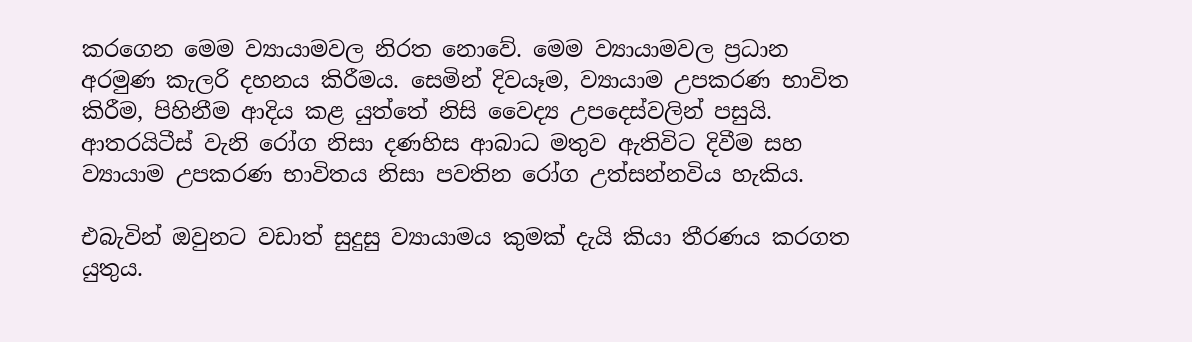කරගෙන මෙම ව්‍යායාමවල නිරත නොවේ. මෙම ව්‍යායාමවල ප්‍රධාන අරමුණ කැලරි දහනය කිරීමය. සෙමින් දිවයෑම, ව්‍යායාම උපකරණ භාවිත කිරීම, පිහිනීම ආදිය කළ යුත්තේ නිසි වෛද්‍ය උපදෙස්වලින් පසුයි. ආතරයිටීස් වැනි රෝග නිසා දණහිස ආබාධ මතුව ඇතිවිට දිවීම සහ ව්‍යායාම උපකරණ භාවිතය නිසා පවතින රෝග උත්සන්නවිය හැකිය.

එබැවින් ඔවුනට වඩාත් සුදුසු ව්‍යායාමය කුමක් දැයි කියා තීරණය කරගත යුතුය.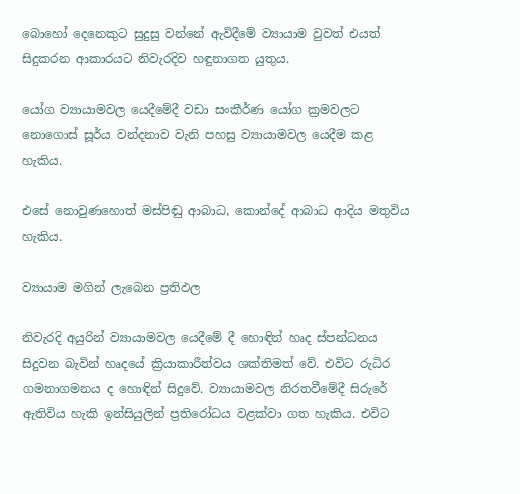බොහෝ දෙනෙකුට සුදුසු වන්නේ ඇවිදීමේ ව්‍යායාම වුවත් එයත් සිදුකරන ආකාරයට නිවැරදිව හඳුනාගත යුතුය.

යෝග ව්‍යායාමවල යෙදීමේදී වඩා සංකීර්ණ යෝග ක්‍රමවලට නොගොස් සූර්ය වන්දනාව වැනි පහසු ව්‍යායාමවල යෙදීම කළ හැකිය.

එසේ නොවුණහොත් මස්පිඬු ආබාධ, කොන්දේ ආබාධ ආදිය මතුවිය හැකිය.

ව්‍යායාම මගින් ලැබෙන ප්‍රතිඵල

නිවැරදි අයුරින් ව්‍යායාමවල යෙදීමේ දී හොඳින් හෘද ස්පන්ධනය සිදුවන බැවින් හෘදයේ ක්‍රියාකාරීත්වය ශක්තිමත් වේ. එවිට රුධිර ගමනාගමනය ද හොඳින් සිදුවේ. ව්‍යායාමවල නිරතවීමේදී සිරුරේ ඇතිවිය හැකි ඉන්සියුලින් ප්‍රතිරෝධය වළක්වා ගත හැකිය. එවිට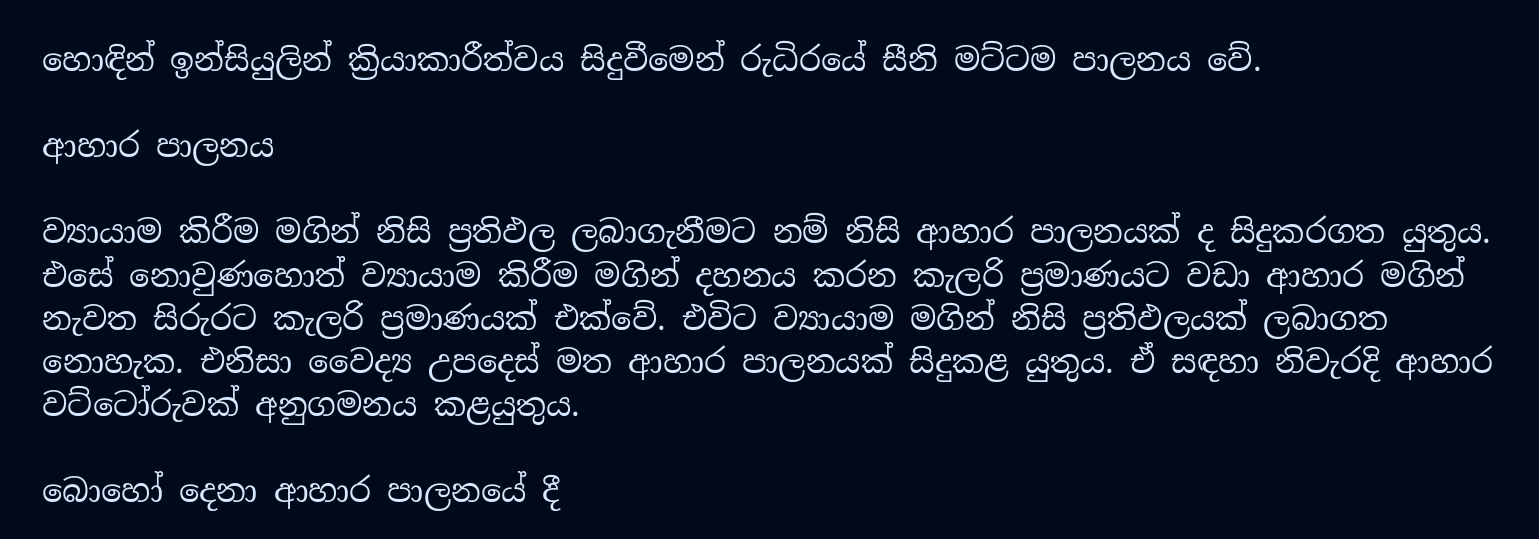හොඳින් ඉන්සියුලින් ක්‍රියාකාරීත්වය සිදුවීමෙන් රුධිරයේ සීනි මට්ටම පාලනය වේ.

ආහාර පාලනය

ව්‍යායාම කිරීම මගින් නිසි ප්‍රතිඵල ලබාගැනීමට නම් නිසි ආහාර පාලනයක් ද සිදුකරගත යුතුය. එසේ නොවුණහොත් ව්‍යායාම කිරීම මගින් දහනය කරන කැලරි ප්‍රමාණයට වඩා ආහාර මගින් නැවත සිරුරට කැලරි ප්‍රමාණයක් එක්වේ. එවිට ව්‍යායාම මගින් නිසි ප්‍රතිඵලයක් ලබාගත නොහැක. එනිසා වෛද්‍ය උපදෙස් මත ආහාර පාලනයක් සිදුකළ යුතුය. ඒ සඳහා නිවැරදි ආහාර වට්ටෝරුවක් අනුගමනය කළයුතුය.

බොහෝ දෙනා ආහාර පාලනයේ දී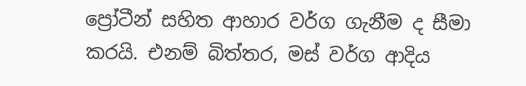ප්‍රෝටීන් සහිත ආහාර වර්ග ගැනීම ද සීමා කරයි. එනම් බිත්තර, මස් වර්ග ආදිය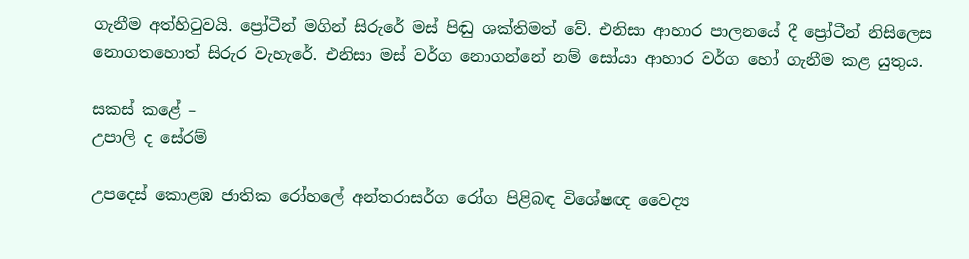ගැනීම අත්හිටුවයි. ප්‍රෝටීන් මගින් සිරුරේ මස් පිඬු ශක්තිමත් වේ. එනිසා ආහාර පාලනයේ දී ප්‍රෝටීන් නිසිලෙස නොගතහොත් සිරුර වැහැරේ. එනිසා මස් වර්ග නොගන්නේ නම් සෝයා ආහාර වර්ග හෝ ගැනීම කළ යුතුය.

සකස් කළේ –
උපාලි ද සේරම්

උපදෙස් කොළඹ ජාතික රෝහලේ අන්තරාසර්ග රෝග පිළිබඳ විශේෂඥ වෛද්‍ය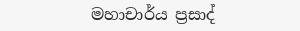මහාචාර්ය ප්‍රසාද්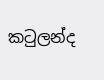කටුලන්ද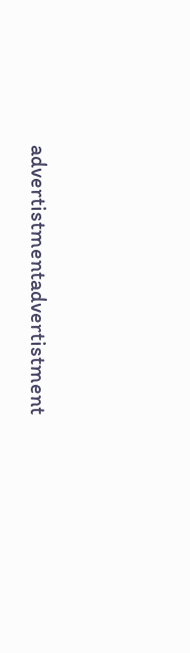advertistmentadvertistment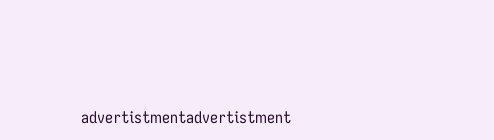advertistmentadvertistment